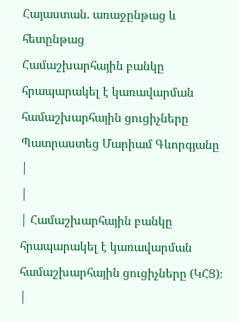Հայաստան. առաջընթաց և հետընթաց
Համաշխարհային բանկը հրապարակել է կառավարման համաշխարհային ցուցիչները
Պատրաստեց Մարիամ Գևորգյանը
|
|
| Համաշխարհային բանկը հրապարակել է կառավարման համաշխարհային ցուցիչները (ԿՀՑ)։ |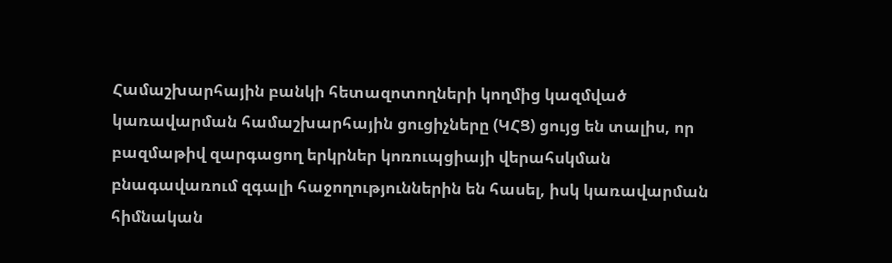Համաշխարհային բանկի հետազոտողների կողմից կազմված կառավարման համաշխարհային ցուցիչները (ԿՀՑ) ցույց են տալիս, որ բազմաթիվ զարգացող երկրներ կոռուպցիայի վերահսկման բնագավառում զգալի հաջողություններին են հասել, իսկ կառավարման հիմնական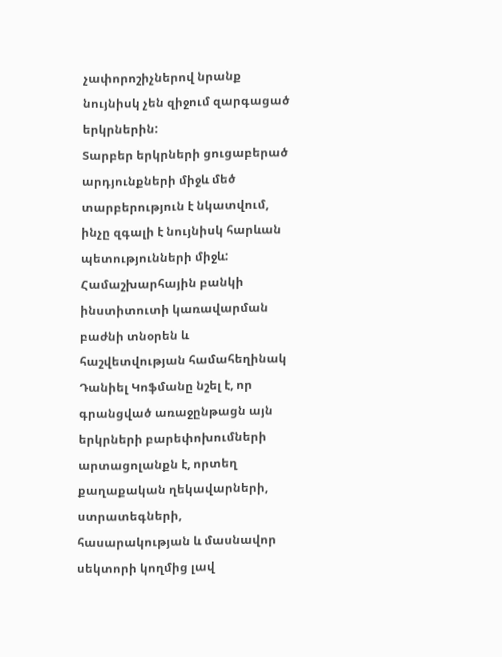չափորոշիչներով նրանք նույնիսկ չեն զիջում զարգացած երկրներին:
Տարբեր երկրների ցուցաբերած արդյունքների միջև մեծ տարբերություն է նկատվում, ինչը զգալի է նույնիսկ հարևան պետությունների միջև:
Համաշխարհային բանկի ինստիտուտի կառավարման բաժնի տնօրեն և հաշվետվության համահեղինակ Դանիել Կոֆմանը նշել է, որ գրանցված առաջընթացն այն երկրների բարեփոխումների արտացոլանքն է, որտեղ քաղաքական ղեկավարների, ստրատեգների, հասարակության և մասնավոր սեկտորի կողմից լավ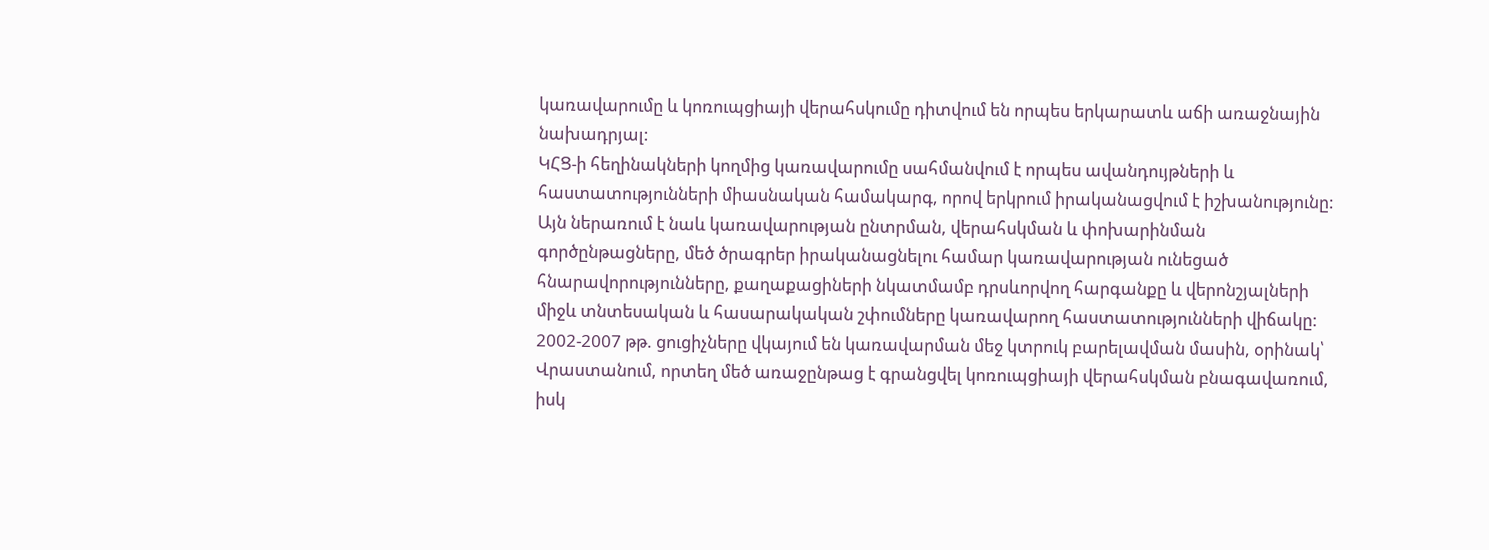կառավարումը և կոռուպցիայի վերահսկումը դիտվում են որպես երկարատև աճի առաջնային նախադրյալ:
ԿՀՑ-ի հեղինակների կողմից կառավարումը սահմանվում է որպես ավանդույթների և հաստատությունների միասնական համակարգ, որով երկրում իրականացվում է իշխանությունը: Այն ներառում է նաև կառավարության ընտրման, վերահսկման և փոխարինման գործընթացները, մեծ ծրագրեր իրականացնելու համար կառավարության ունեցած հնարավորությունները, քաղաքացիների նկատմամբ դրսևորվող հարգանքը և վերոնշյալների միջև տնտեսական և հասարակական շփումները կառավարող հաստատությունների վիճակը:
2002-2007 թթ. ցուցիչները վկայում են կառավարման մեջ կտրուկ բարելավման մասին, օրինակ՝ Վրաստանում, որտեղ մեծ առաջընթաց է գրանցվել կոռուպցիայի վերահսկման բնագավառում, իսկ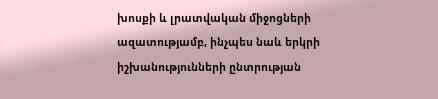խոսքի և լրատվական միջոցների ազատությամբ, ինչպես նաև երկրի իշխանությունների ընտրության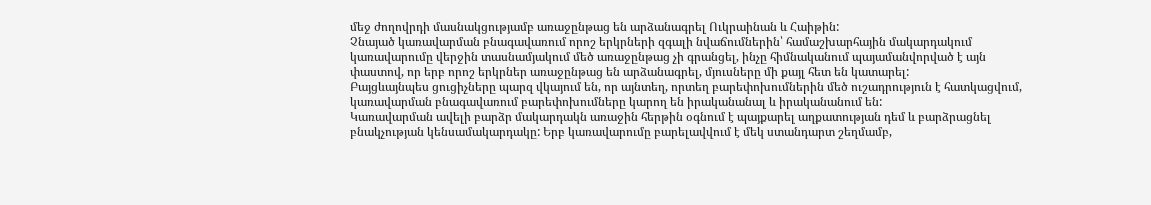մեջ ժողովրդի մասնակցությամբ առաջընթաց են արձանագրել Ուկրաինան և Հաիթին:
Չնայած կառավարման բնագավառում որոշ երկրների զգալի նվաճումներին՝ համաշխարհային մակարդակում կառավարումը վերջին տասնամյակում մեծ առաջընթաց չի գրանցել, ինչը հիմնականում պայամանվորված է այն փաստով, որ երբ որոշ երկրներ առաջընթաց են արձանագրել, մյուսները մի քայլ հետ են կատարել:
Բայցևայնպես ցուցիչները պարզ վկայում են, որ այնտեղ, որտեղ բարեփոխումներին մեծ ուշադրություն է հատկացվում, կառավարման բնագավառում բարեփոխումները կարող են իրականանալ և իրականանում են:
Կառավարման ավելի բարձր մակարդակն առաջին հերթին օգնում է պայքարել աղքատության դեմ և բարձրացնել բնակչության կենսամակարդակը: Երբ կառավարումը բարելավվում է մեկ ստանդարտ շեղմամբ,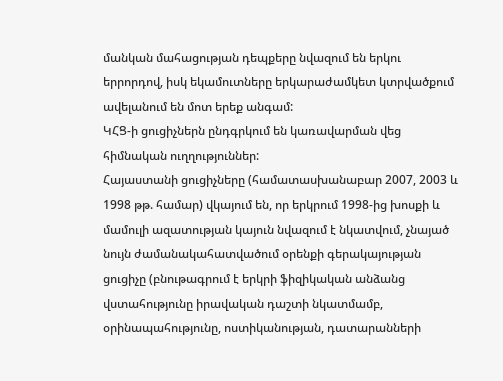մանկան մահացության դեպքերը նվազում են երկու երրորդով, իսկ եկամուտները երկարաժամկետ կտրվածքում ավելանում են մոտ երեք անգամ:
ԿՀՑ-ի ցուցիչներն ընդգրկում են կառավարման վեց հիմնական ուղղություններ:
Հայաստանի ցուցիչները (համատասխանաբար 2007, 2003 և 1998 թթ. համար) վկայում են, որ երկրում 1998-ից խոսքի և մամուլի ազատության կայուն նվազում է նկատվում, չնայած նույն ժամանակահատվածում օրենքի գերակայության ցուցիչը (բնութագրում է երկրի ֆիզիկական անձանց վստահությունը իրավական դաշտի նկատմամբ, օրինապահությունը, ոստիկանության, դատարանների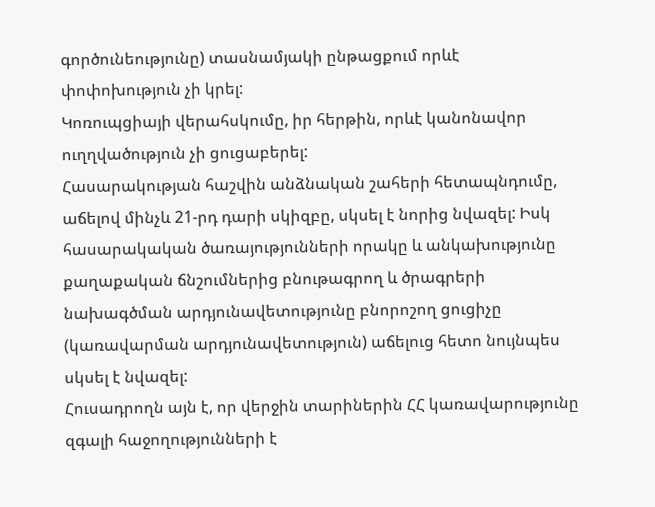գործունեությունը) տասնամյակի ընթացքում որևէ փոփոխություն չի կրել:
Կոռուպցիայի վերահսկումը, իր հերթին, որևէ կանոնավոր ուղղվածություն չի ցուցաբերել:
Հասարակության հաշվին անձնական շահերի հետապնդումը, աճելով մինչև 21-րդ դարի սկիզբը, սկսել է նորից նվազել: Իսկ հասարակական ծառայությունների որակը և անկախությունը քաղաքական ճնշումներից բնութագրող և ծրագրերի նախագծման արդյունավետությունը բնորոշող ցուցիչը (կառավարման արդյունավետություն) աճելուց հետո նույնպես սկսել է նվազել:
Հուսադրողն այն է, որ վերջին տարիներին ՀՀ կառավարությունը զգալի հաջողությունների է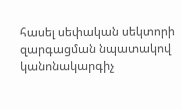հասել սեփական սեկտորի զարգացման նպատակով կանոնակարգիչ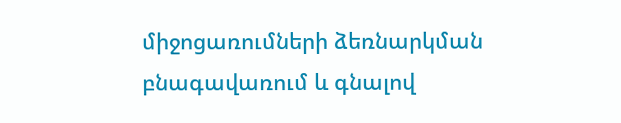միջոցառումների ձեռնարկման բնագավառում և գնալով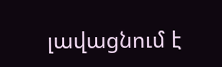լավացնում է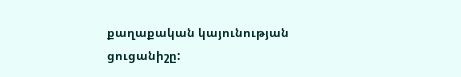քաղաքական կայունության ցուցանիշը: